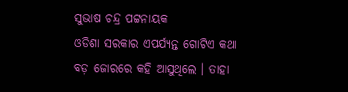ସୁଭାଷ ଚନ୍ଦ୍ର ପଟ୍ଟନାୟକ
ଓଡିଶା ସରକାର ଏପର୍ଯ୍ୟନ୍ତ ଗୋଟିଏ କଥା ବଡ଼ ଜୋରରେ କହି ଆସୁଥିଲେ । ତାହା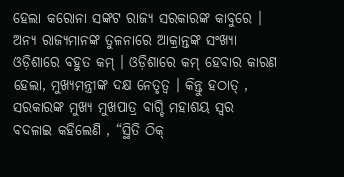ହେଲା କରୋନା ସଙ୍କଟ ରାଜ୍ୟ ସରକାରଙ୍କ କାବୁରେ । ଅନ୍ୟ ରାଜ୍ୟମାନଙ୍କ ତୁଳନାରେ ଆକ୍ରାନ୍ତଙ୍କ ସଂଖ୍ୟା ଓଡ଼ିଶାରେ ବହୁତ କମ୍ । ଓଡ଼ିଶାରେ କମ୍ ହେବାର କାରଣ ହେଲା, ମୁଖ୍ୟମନ୍ତ୍ରୀଙ୍କ ଦକ୍ଷ ନେତୃତ୍ଵ । କିନ୍ତୁ ହଠାତ୍ , ସରକାରଙ୍କ ମୁଖ୍ୟ ମୁଖପାତ୍ର ବାଗ୍ଚି ମହାଶୟ ସ୍ଵର ବଦଳାଇ କହିଲେଣି , “ସ୍ଥିତି ଠିକ୍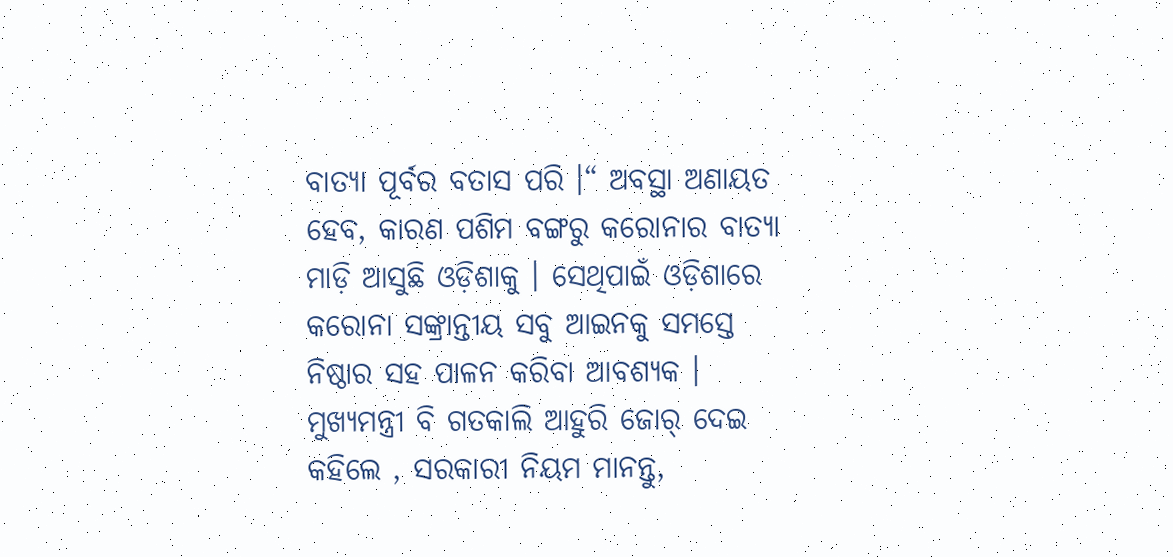ବାତ୍ୟା ପୂର୍ବର ବତାସ ପରି ।“ ଅବସ୍ଥା ଅଣାୟତ ହେବ, କାରଣ ପଶିମ ବଙ୍ଗରୁ କରୋନାର ବାତ୍ୟା ମାଡ଼ି ଆସୁଛି ଓଡ଼ିଶାକୁ । ସେଥିପାଇଁ ଓଡ଼ିଶାରେ କରୋନା ସଙ୍କ୍ରାନ୍ତୀୟ ସବୁ ଆଇନକୁ ସମସ୍ତେ ନିଷ୍ଠାର ସହ ପାଳନ କରିବା ଆବଶ୍ୟକ । ମୁଖ୍ୟମନ୍ତ୍ରୀ ବି ଗତକାଲି ଆହୁରି ଜୋର୍ ଦେଇ କହିଲେ , ସରକାରୀ ନିୟମ ମାନନ୍ତୁ,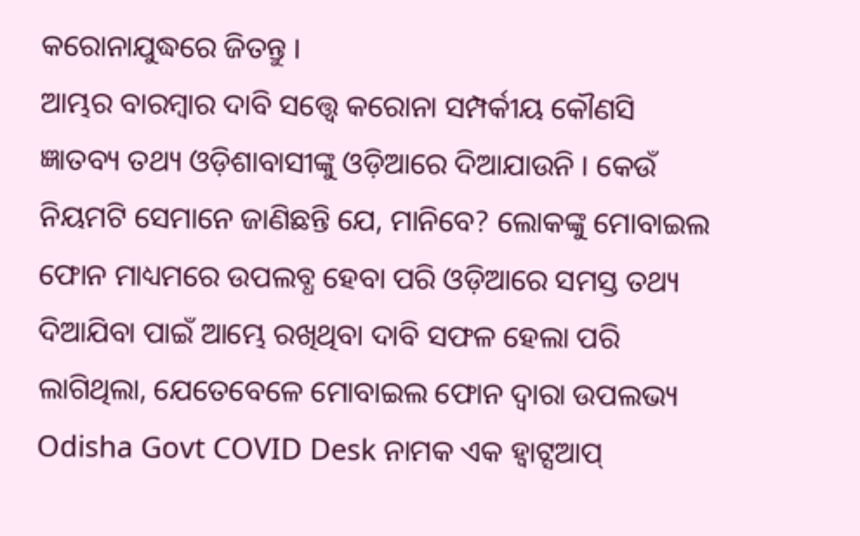କରୋନାଯୁଦ୍ଧରେ ଜିତନ୍ତୁ ।
ଆମ୍ଭର ବାରମ୍ବାର ଦାବି ସତ୍ତ୍ୱେ କରୋନା ସମ୍ପର୍କୀୟ କୌଣସି ଜ୍ଞାତବ୍ୟ ତଥ୍ୟ ଓଡ଼ିଶାବାସୀଙ୍କୁ ଓଡ଼ିଆରେ ଦିଆଯାଉନି । କେଉଁ ନିୟମଟି ସେମାନେ ଜାଣିଛନ୍ତି ଯେ, ମାନିବେ? ଲୋକଙ୍କୁ ମୋବାଇଲ ଫୋନ ମାଧ୍ୟମରେ ଉପଲବ୍ଧ ହେବା ପରି ଓଡ଼ିଆରେ ସମସ୍ତ ତଥ୍ୟ ଦିଆଯିବା ପାଇଁ ଆମ୍ଭେ ରଖିଥିବା ଦାବି ସଫଳ ହେଲା ପରି ଲାଗିଥିଲା, ଯେତେବେଳେ ମୋବାଇଲ ଫୋନ ଦ୍ଵାରା ଉପଲଭ୍ୟ Odisha Govt COVID Desk ନାମକ ଏକ ହ୍ଵାଟ୍ସଆପ୍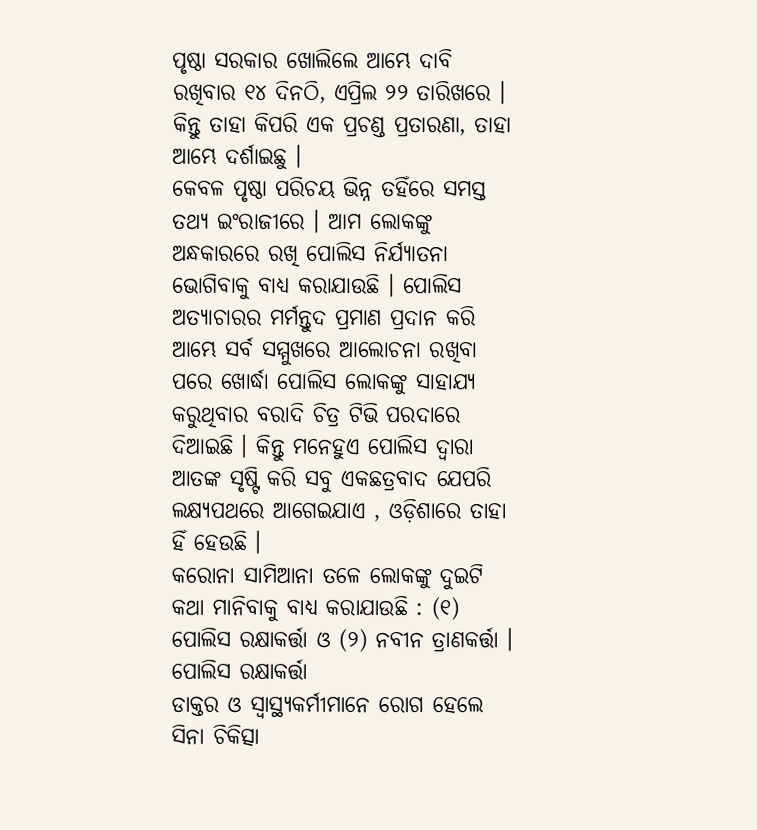ପୃଷ୍ଠା ସରକାର ଖୋଲିଲେ ଆମ୍ଭେ ଦାବି ରଖିବାର ୧୪ ଦିନଠି, ଏପ୍ରିଲ ୨୨ ତାରିଖରେ । କିନ୍ତୁ ତାହା କିପରି ଏକ ପ୍ରଚଣ୍ଡ ପ୍ରତାରଣା, ତାହା ଆମ୍ଭେ ଦର୍ଶାଇଛୁ ।
କେବଳ ପୃଷ୍ଠା ପରିଚୟ ଭିନ୍ନ ତହିଁରେ ସମସ୍ତ ତଥ୍ୟ ଇଂରାଜୀରେ । ଆମ ଲୋକଙ୍କୁ ଅନ୍ଧକାରରେ ରଖି ପୋଲିସ ନିର୍ଯ୍ୟାତନା ଭୋଗିବାକୁ ବାଧ୍ୟ କରାଯାଉଛି । ପୋଲିସ ଅତ୍ୟାଚାରର ମର୍ମନ୍ତୁଦ ପ୍ରମାଣ ପ୍ରଦାନ କରି ଆମ୍ଭେ ସର୍ବ ସମ୍ମୁଖରେ ଆଲୋଚନା ରଖିବା ପରେ ଖୋର୍ଦ୍ଧା ପୋଲିସ ଲୋକଙ୍କୁ ସାହାଯ୍ୟ କରୁଥିବାର ବରାଦି ଚିତ୍ର ଟିଭି ପରଦାରେ ଦିଆଇଛି । କିନ୍ତୁ ମନେହୁଏ ପୋଲିସ ଦ୍ଵାରା ଆତଙ୍କ ସୃଷ୍ଟି କରି ସବୁ ଏକଛତ୍ରବାଦ ଯେପରି ଲକ୍ଷ୍ୟପଥରେ ଆଗେଇଯାଏ , ଓଡ଼ିଶାରେ ତାହା ହିଁ ହେଉଛି ।
କରୋନା ସାମିଆନା ତଳେ ଲୋକଙ୍କୁ ଦୁଇଟି କଥା ମାନିବାକୁ ବାଧ୍ୟ କରାଯାଉଛି : (୧) ପୋଲିସ ରକ୍ଷାକର୍ତ୍ତା ଓ (୨) ନବୀନ ତ୍ରାଣକର୍ତ୍ତା ।
ପୋଲିସ ରକ୍ଷାକର୍ତ୍ତା
ଡାକ୍ତର ଓ ସ୍ୱାସ୍ଥ୍ୟକର୍ମୀମାନେ ରୋଗ ହେଲେ ସିନା ଚିକିତ୍ସା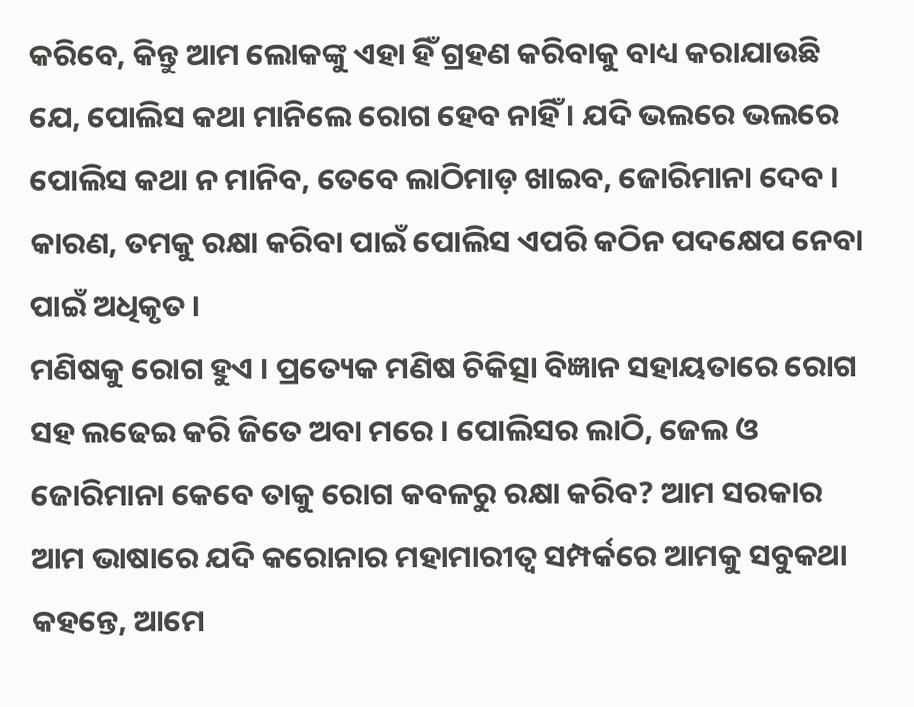କରିବେ, କିନ୍ତୁ ଆମ ଲୋକଙ୍କୁ ଏହା ହିଁ ଗ୍ରହଣ କରିବାକୁ ବାଧ୍ୟ କରାଯାଉଛି ଯେ, ପୋଲିସ କଥା ମାନିଲେ ରୋଗ ହେବ ନାହିଁ । ଯଦି ଭଲରେ ଭଲରେ ପୋଲିସ କଥା ନ ମାନିବ, ତେବେ ଲାଠିମାଡ଼ ଖାଇବ, ଜୋରିମାନା ଦେବ । କାରଣ, ତମକୁ ରକ୍ଷା କରିବା ପାଇଁ ପୋଲିସ ଏପରି କଠିନ ପଦକ୍ଷେପ ନେବା ପାଇଁ ଅଧିକୃତ ।
ମଣିଷକୁ ରୋଗ ହୁଏ । ପ୍ରତ୍ୟେକ ମଣିଷ ଚିକିତ୍ସା ବିଜ୍ଞାନ ସହାୟତାରେ ରୋଗ ସହ ଲଢେଇ କରି ଜିତେ ଅବା ମରେ । ପୋଲିସର ଲାଠି, ଜେଲ ଓ ଜୋରିମାନା କେବେ ତାକୁ ରୋଗ କବଳରୁ ରକ୍ଷା କରିବ? ଆମ ସରକାର ଆମ ଭାଷାରେ ଯଦି କରୋନାର ମହାମାରୀତ୍ଵ ସମ୍ପର୍କରେ ଆମକୁ ସବୁକଥା କହନ୍ତେ, ଆମେ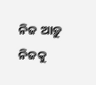ନିଜ ଆଡ଼ୁ ନିଜକୁ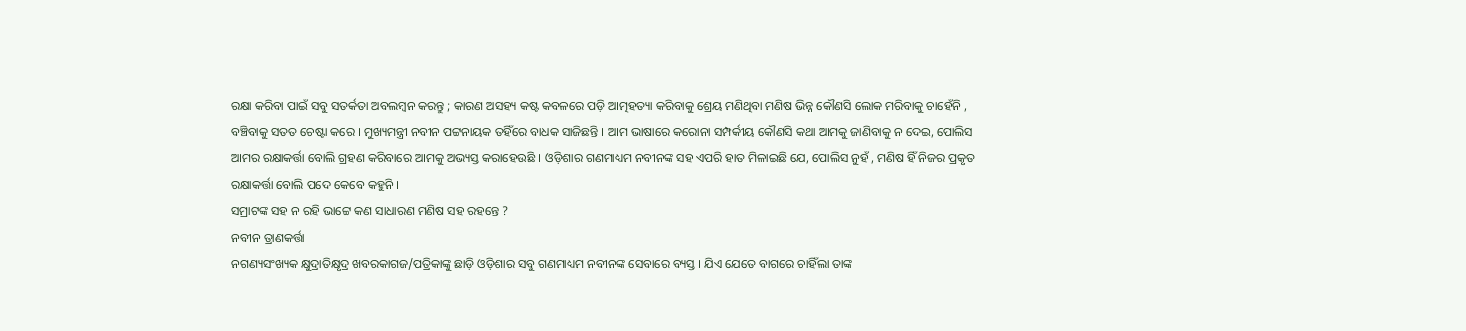ରକ୍ଷା କରିବା ପାଇଁ ସବୁ ସତର୍କତା ଅବଲମ୍ବନ କରନ୍ତୁ ; କାରଣ ଅସହ୍ୟ କଷ୍ଟ କବଳରେ ପଡ଼ି ଆତ୍ମହତ୍ୟା କରିବାକୁ ଶ୍ରେୟ ମଣିଥିବା ମଣିଷ ଭିନ୍ନ କୌଣସି ଲୋକ ମରିବାକୁ ଚାହେଁନି , ବଞ୍ଚିବାକୁ ସତତ ଚେଷ୍ଟା କରେ । ମୁଖ୍ୟମନ୍ତ୍ରୀ ନବୀନ ପଟ୍ଟନାୟକ ତହିଁରେ ବାଧକ ସାଜିଛନ୍ତି । ଆମ ଭାଷାରେ କରୋନା ସମ୍ପର୍କୀୟ କୌଣସି କଥା ଆମକୁ ଜାଣିବାକୁ ନ ଦେଇ, ପୋଲିସ ଆମର ରକ୍ଷାକର୍ତ୍ତା ବୋଲି ଗ୍ରହଣ କରିବାରେ ଆମକୁ ଅଭ୍ୟସ୍ତ କରାହେଉଛି । ଓଡ଼ିଶାର ଗଣମାଧ୍ୟମ ନବୀନଙ୍କ ସହ ଏପରି ହାତ ମିଳାଇଛି ଯେ, ପୋଲିସ ନୁହଁ , ମଣିଷ ହିଁ ନିଜର ପ୍ରକୃତ ରକ୍ଷାକର୍ତ୍ତା ବୋଲି ପଦେ କେବେ କହୁନି ।
ସମ୍ରାଟଙ୍କ ସହ ନ ରହି ଭାଟ୍ଟେ କଣ ସାଧାରଣ ମଣିଷ ସହ ରହନ୍ତେ ?
ନବୀନ ତ୍ରାଣକର୍ତ୍ତା
ନଗଣ୍ୟସଂଖ୍ୟକ କ୍ଷୁଦ୍ରାତିକ୍ଷୃଦ୍ର ଖବରକାଗଜ/ପତ୍ରିକାଙ୍କୁ ଛାଡ଼ି ଓଡ଼ିଶାର ସବୁ ଗଣମାଧ୍ୟମ ନବୀନଙ୍କ ସେବାରେ ବ୍ୟସ୍ତ । ଯିଏ ଯେତେ ବାଗରେ ଚାହିଁଲା ତାଙ୍କ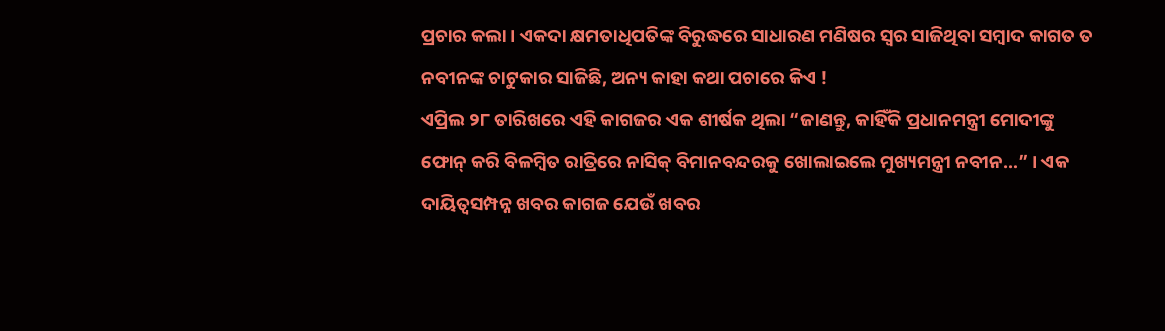ପ୍ରଚାର କଲା । ଏକଦା କ୍ଷମତାଧିପତିଙ୍କ ବିରୁଦ୍ଧରେ ସାଧାରଣ ମଣିଷର ସ୍ଵର ସାଜିଥିବା ସମ୍ବାଦ କାଗତ ତ ନବୀନଙ୍କ ଚାଟୁକାର ସାଜିଛି, ଅନ୍ୟ କାହା କଥା ପଚାରେ କିଏ !
ଏପ୍ରିଲ ୨୮ ତାରିଖରେ ଏହି କାଗଜର ଏକ ଶୀର୍ଷକ ଥିଲା “ଜାଣନ୍ତୁ, କାହିଁକି ପ୍ରଧାନମନ୍ତ୍ରୀ ମୋଦୀଙ୍କୁ ଫୋନ୍ କରି ବିଳମ୍ବିତ ରାତ୍ରିରେ ନାସିକ୍ ବିମାନବନ୍ଦରକୁ ଖୋଲାଇଲେ ମୁଖ୍ୟମନ୍ତ୍ରୀ ନବୀନ…” । ଏକ ଦାୟିତ୍ଵସମ୍ପନ୍ନ ଖବର କାଗଜ ଯେଉଁ ଖବର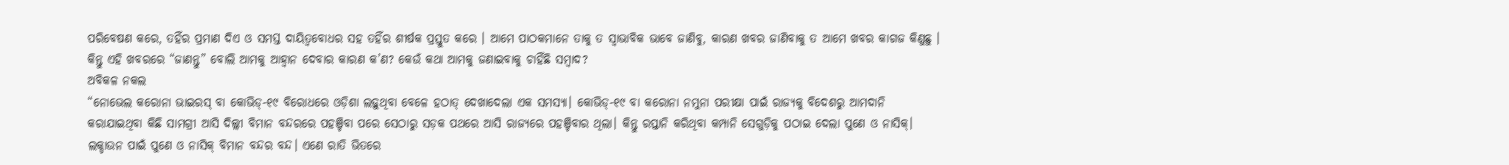ପରିବେଷଣ କରେ, ତହିଁର ପ୍ରମାଣ ଦିଏ ଓ ସମସ୍ତ ଦାୟିତ୍ଵବୋଧର ସହ ତହିଁର ଶୀର୍ଷକ ପ୍ରସ୍ତୁତ କରେ । ଆମେ ପାଠକମାନେ ତାକୁ ତ ସ୍ଵାଭାବିକ ଭାବେ ଜାଣିବୁ, କାରଣ ଖବର ଜାଣିବାକୁ ତ ଆମେ ଖବର କାଗଜ କିଣୁଛୁ । କିନ୍ତୁ ଏହି ଖବରରେ “ଜାଣନ୍ତୁ” ବୋଲି ଆମକୁ ଆହ୍ଵାନ ଦେବାର କାରଣ କ’ଣ? କେଉଁ କଥା ଆମକୁ ଜଣାଇବାକୁ ଚାହିଁଛି ସମ୍ବାଦ?
ଅବିକଳ ନକଲ
“ନୋଭେଲ କରୋନା ଭାଇରସ୍ ବା କୋଭିଡ୍-୧୯ ବିରୋଧରେ ଓଡ଼ିଶା ଲଢ଼ୁଥିବା ବେଳେ ହଠାତ୍ ଦେଖାଦେଲା ଏକ ସମସ୍ୟା। କୋଭିଡ୍-୧୯ ବା କରୋନା ନମୁନା ପରୀକ୍ଷା ପାଇଁ ରାଜ୍ୟକୁ ବିଦେଶରୁ ଆମଦାନି କରାଯାଇଥିବା କିଛି ସାମଗ୍ରୀ ଆସି ଦିଲ୍ଲୀ ବିମାନ ବନ୍ଦରରେ ପହଞ୍ଚିବା ପରେ ସେଠାରୁ ସଡ଼କ ପଥରେ ଆସି ରାଜ୍ୟରେ ପହଞ୍ଚିବାର ଥିଲା। କିନ୍ତୁ ରପ୍ତାନି କରିଥିବା କମ୍ପାନି ସେଗୁଡ଼ିକୁ ପଠାଇ ଦେଲା ପୁଣେ ଓ ନାସିକ୍। ଲକ୍ଡାଉନ ପାଇଁ ପୁଣେ ଓ ନାସିକ୍ ବିମାନ ବନ୍ଦର ବନ୍ଦ। ଏଣେ ରାତି ଭିତରେ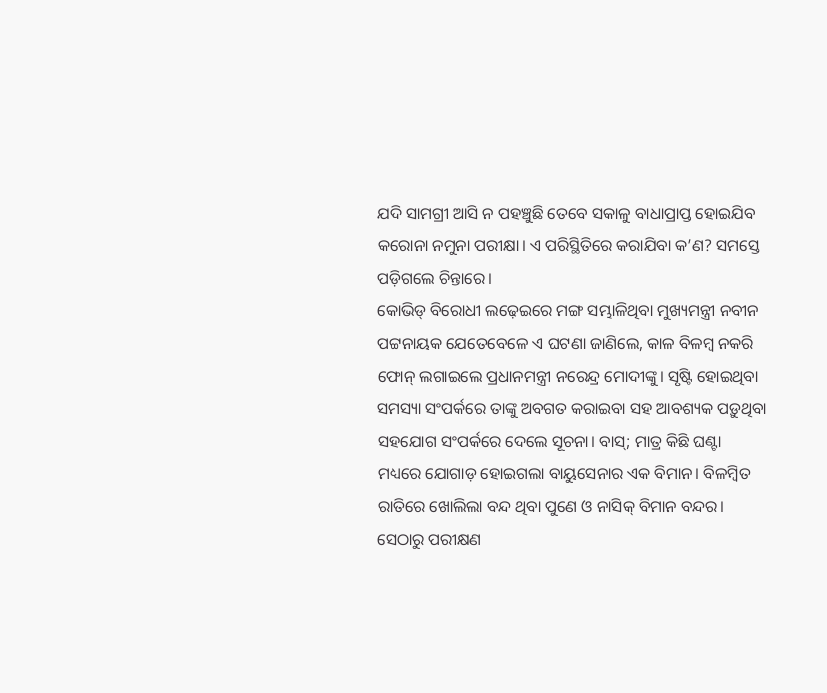ଯଦି ସାମଗ୍ରୀ ଆସି ନ ପହଞ୍ଚୁଛି ତେବେ ସକାଳୁ ବାଧାପ୍ରାପ୍ତ ହୋଇଯିବ କରୋନା ନମୁନା ପରୀକ୍ଷା। ଏ ପରିସ୍ଥିତିରେ କରାଯିବା କ’ଣ? ସମସ୍ତେ ପଡ଼ିଗଲେ ଚିନ୍ତାରେ।
କୋଭିଡ୍ ବିରୋଧୀ ଲଢ଼େଇରେ ମଙ୍ଗ ସମ୍ଭାଳିଥିବା ମୁଖ୍ୟମନ୍ତ୍ରୀ ନବୀନ ପଟ୍ଟନାୟକ ଯେତେବେଳେ ଏ ଘଟଣା ଜାଣିଲେ, କାଳ ବିଳମ୍ବ ନକରି ଫୋନ୍ ଲଗାଇଲେ ପ୍ରଧାନମନ୍ତ୍ରୀ ନରେନ୍ଦ୍ର ମୋଦୀଙ୍କୁ। ସୃଷ୍ଟି ହୋଇଥିବା ସମସ୍ୟା ସଂପର୍କରେ ତାଙ୍କୁ ଅବଗତ କରାଇବା ସହ ଆବଶ୍ୟକ ପଡ଼ୁଥିବା ସହଯୋଗ ସଂପର୍କରେ ଦେଲେ ସୂଚନା। ବାସ୍; ମାତ୍ର କିଛି ଘଣ୍ଟା ମଧ୍ୟରେ ଯୋଗାଡ଼ ହୋଇଗଲା ବାୟୁସେନାର ଏକ ବିମାନ। ବିଳମ୍ବିତ ରାତିରେ ଖୋଲିଲା ବନ୍ଦ ଥିବା ପୁଣେ ଓ ନାସିକ୍ ବିମାନ ବନ୍ଦର। ସେଠାରୁ ପରୀକ୍ଷଣ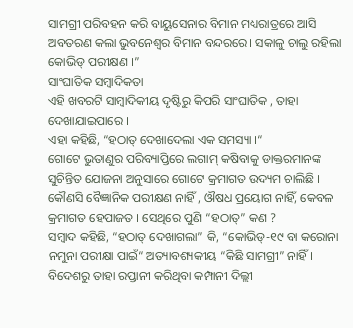ସାମଗ୍ରୀ ପରିବହନ କରି ବାୟୁସେନାର ବିମାନ ମଧ୍ୟରାତ୍ରରେ ଆସି ଅବତରଣ କଲା ଭୁବନେଶ୍ୱର ବିମାନ ବନ୍ଦରରେ। ସକାଳୁ ଚାଲୁ ରହିଲା କୋଭିଡ୍ ପରୀକ୍ଷଣ ।”
ସାଂଘାତିକ ସମ୍ବାଦିକତା
ଏହି ଖବରଟି ସାମ୍ବାଦିକୀୟ ଦୃଷ୍ଟିରୁ କିପରି ସାଂଘାତିକ , ତାହା ଦେଖାଯାଇପାରେ ।
ଏହା କହିଛି, “ହଠାତ୍ ଦେଖାଦେଲା ଏକ ସମସ୍ୟା ।“
ଗୋଟେ ଭୁତାଣୁର ପରିବ୍ୟାପ୍ତିରେ ଲଗାମ୍ କଷିବାକୁ ଡାକ୍ତରମାନଙ୍କ ସୁଚିନ୍ତିତ ଯୋଜନା ଅନୁସାରେ ଗୋଟେ କ୍ରମାଗତ ଉଦ୍ୟମ ଚାଲିଛି । କୌଣସି ବୈଜ୍ଞାନିକ ପରୀକ୍ଷଣ ନାହିଁ , ଔଷଧ ପ୍ରୟୋଗ ନାହିଁ, କେବଳ କ୍ରମାଗତ ହେପାଜତ । ସେଥିରେ ପୁଣି “ହଠାତ୍” କଣ ?
ସମ୍ବାଦ କହିଛି, “ହଠାତ୍ ଦେଖାଗଲା” କି, “କୋଭିଡ୍-୧୯ ବା କରୋନା ନମୁନା ପରୀକ୍ଷା ପାଇଁ“ ଅତ୍ୟାବଶ୍ୟକୀୟ “କିଛି ସାମଗ୍ରୀ” ନାହିଁ । ବିଦେଶରୁ ତାହା ରପ୍ତାନୀ କରିଥିବା କମ୍ପାନୀ ଦିଲ୍ଲୀ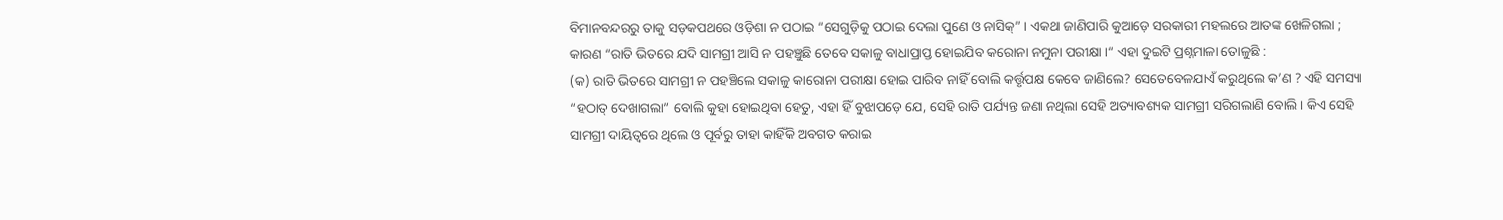ବିମାନବନ୍ଦରରୁ ତାକୁ ସଡ଼କପଥରେ ଓଡ଼ିଶା ନ ପଠାଇ “ସେଗୁଡ଼ିକୁ ପଠାଇ ଦେଲା ପୁଣେ ଓ ନାସିକ୍” । ଏକଥା ଜାଣିପାରି କୁଆଡ଼େ ସରକାରୀ ମହଲରେ ଆତଙ୍କ ଖେଳିଗଲା ; କାରଣ “ରାତି ଭିତରେ ଯଦି ସାମଗ୍ରୀ ଆସି ନ ପହଞ୍ଚୁଛି ତେବେ ସକାଳୁ ବାଧାପ୍ରାପ୍ତ ହୋଇଯିବ କରୋନା ନମୁନା ପରୀକ୍ଷା ।“ ଏହା ଦୁଇଟି ପ୍ରଶ୍ନମାଳା ତୋଳୁଛି :
(କ) ରାତି ଭିତରେ ସାମଗ୍ରୀ ନ ପହଞ୍ଚିଲେ ସକାଳୁ କାରୋନା ପରୀକ୍ଷା ହୋଇ ପାରିବ ନାହିଁ ବୋଲି କର୍ତ୍ତୃପକ୍ଷ କେବେ ଜାଣିଲେ? ସେତେବେଳଯାଏଁ କରୁଥିଲେ କ’ଣ ? ଏହି ସମସ୍ୟା “ହଠାତ୍ ଦେଖାଗଲା” ବୋଲି କୁହା ହୋଇଥିବା ହେତୁ, ଏହା ହିଁ ବୁଝାପଡ଼େ ଯେ, ସେହି ରାତି ପର୍ଯ୍ୟନ୍ତ ଜଣା ନଥିଲା ସେହି ଅତ୍ୟାବଶ୍ୟକ ସାମଗ୍ରୀ ସରିଗଲାଣି ବୋଲି । କିଏ ସେହି ସାମଗ୍ରୀ ଦାୟିତ୍ଵରେ ଥିଲେ ଓ ପୂର୍ବରୁ ତାହା କାହିଁକି ଅବଗତ କରାଇ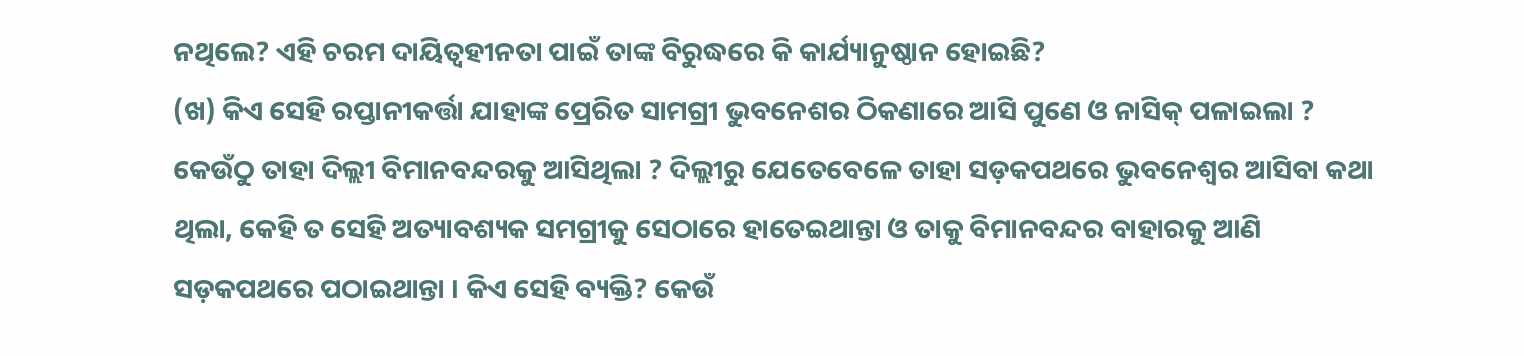ନଥିଲେ? ଏହି ଚରମ ଦାୟିତ୍ଵହୀନତା ପାଇଁ ତାଙ୍କ ବିରୁଦ୍ଧରେ କି କାର୍ଯ୍ୟାନୁଷ୍ଠାନ ହୋଇଛି?
(ଖ) କିଏ ସେହି ରପ୍ତାନୀକର୍ତ୍ତା ଯାହାଙ୍କ ପ୍ରେରିତ ସାମଗ୍ରୀ ଭୁବନେଶର ଠିକଣାରେ ଆସି ପୁଣେ ଓ ନାସିକ୍ ପଳାଇଲା ? କେଉଁଠୁ ତାହା ଦିଲ୍ଲୀ ବିମାନବନ୍ଦରକୁ ଆସିଥିଲା ? ଦିଲ୍ଲୀରୁ ଯେତେବେଳେ ତାହା ସଡ଼କପଥରେ ଭୁବନେଶ୍ବର ଆସିବା କଥା ଥିଲା, କେହି ତ ସେହି ଅତ୍ୟାବଶ୍ୟକ ସମଗ୍ରୀକୁ ସେଠାରେ ହାତେଇଥାନ୍ତା ଓ ତାକୁ ବିମାନବନ୍ଦର ବାହାରକୁ ଆଣି ସଡ଼କପଥରେ ପଠାଇଥାନ୍ତା । କିଏ ସେହି ବ୍ୟକ୍ତି? କେଉଁ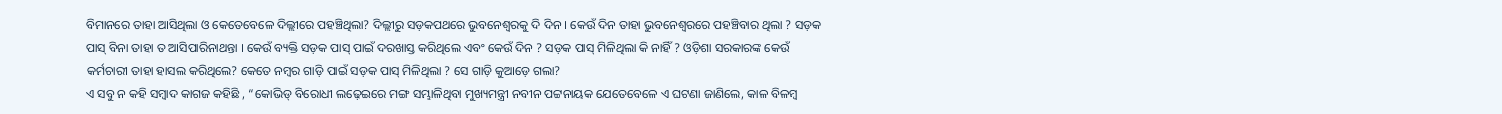ବିମାନରେ ତାହା ଆସିଥିଲା ଓ କେତେବେଳେ ଦିଲ୍ଲୀରେ ପହଞ୍ଚିଥିଲା? ଦିଲ୍ଲୀରୁ ସଡ଼କପଥରେ ଭୁବନେଶ୍ଵରକୁ ଦି ଦିନ । କେଉଁ ଦିନ ତାହା ଭୁବନେଶ୍ଵରରେ ପହଞ୍ଚିବାର ଥିଲା ? ସଡ଼କ ପାସ୍ ବିନା ତାହା ତ ଆସିପାରିନାଥନ୍ତା । କେଉଁ ବ୍ୟକ୍ତି ସଡ଼କ ପାସ୍ ପାଇଁ ଦରଖାସ୍ତ କରିଥିଲେ ଏବଂ କେଉଁ ଦିନ ? ସଡ଼କ ପାସ୍ ମିଳିଥିଲା କି ନାହିଁ ? ଓଡ଼ିଶା ସରକାରଙ୍କ କେଉଁ କର୍ମଚାରୀ ତାହା ହାସଲ କରିଥିଲେ? କେତେ ନମ୍ବର ଗାଡ଼ି ପାଇଁ ସଡ଼କ ପାସ୍ ମିଳିଥିଲା ? ସେ ଗାଡ଼ି କୁଆଡ଼େ ଗଲା?
ଏ ସବୁ ନ କହି ସମ୍ବାଦ କାଗଜ କହିଛି , “କୋଭିଡ୍ ବିରୋଧୀ ଲଢ଼େଇରେ ମଙ୍ଗ ସମ୍ଭାଳିଥିବା ମୁଖ୍ୟମନ୍ତ୍ରୀ ନବୀନ ପଟ୍ଟନାୟକ ଯେତେବେଳେ ଏ ଘଟଣା ଜାଣିଲେ, କାଳ ବିଳମ୍ବ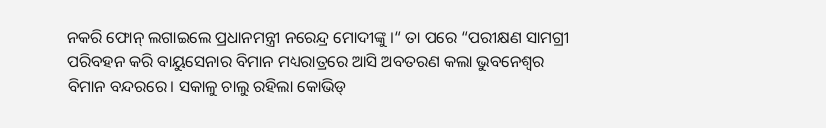ନକରି ଫୋନ୍ ଲଗାଇଲେ ପ୍ରଧାନମନ୍ତ୍ରୀ ନରେନ୍ଦ୍ର ମୋଦୀଙ୍କୁ ।“ ତା ପରେ “ପରୀକ୍ଷଣ ସାମଗ୍ରୀ ପରିବହନ କରି ବାୟୁସେନାର ବିମାନ ମଧ୍ୟରାତ୍ରରେ ଆସି ଅବତରଣ କଲା ଭୁବନେଶ୍ୱର ବିମାନ ବନ୍ଦରରେ। ସକାଳୁ ଚାଲୁ ରହିଲା କୋଭିଡ୍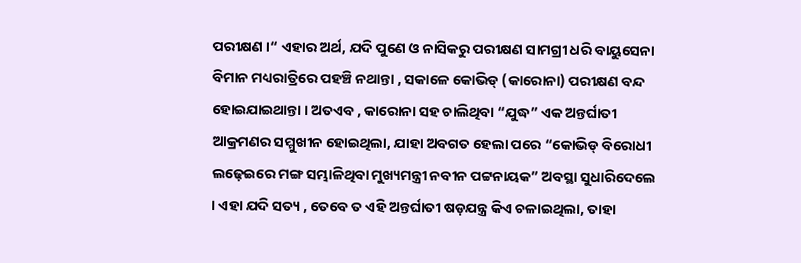ପରୀକ୍ଷଣ ।“ ଏହାର ଅର୍ଥ, ଯଦି ପୁଣେ ଓ ନାସିକରୁ ପରୀକ୍ଷଣ ସାମଗ୍ରୀ ଧରି ବାୟୁସେନା ବିମାନ ମଧ୍ୟରାତ୍ରିରେ ପହଞ୍ଚି ନଥାନ୍ତା , ସକାଳେ କୋଭିଡ୍ (କାରୋନା) ପରୀକ୍ଷଣ ବନ୍ଦ ହୋଇଯାଇଥାନ୍ତା । ଅତଏବ , କାରୋନା ସହ ଚାଲିଥିବା “ଯୁଦ୍ଧ” ଏକ ଅନ୍ତର୍ଘାତୀ ଆକ୍ରମଣର ସମ୍ମୁଖୀନ ହୋଇଥିଲା, ଯାହା ଅବଗତ ହେଲା ପରେ “କୋଭିଡ୍ ବିରୋଧୀ ଲଢ଼େଇରେ ମଙ୍ଗ ସମ୍ଭାଳିଥିବା ମୁଖ୍ୟମନ୍ତ୍ରୀ ନବୀନ ପଟ୍ଟନାୟକ” ଅବସ୍ଥା ସୁଧାରିଦେଲେ । ଏହା ଯଦି ସତ୍ୟ , ତେବେ ତ ଏହି ଅନ୍ତର୍ଘାତୀ ଷଡ଼ଯନ୍ତ୍ର କିଏ ଚଳାଇଥିଲା, ତାହା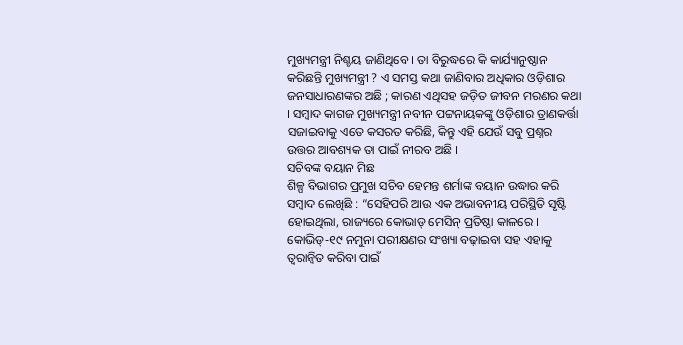ମୁଖ୍ୟମନ୍ତ୍ରୀ ନିଶ୍ଚୟ ଜାଣିଥିବେ । ତା ବିରୁଦ୍ଧରେ କି କାର୍ଯ୍ୟାନୁଷ୍ଠାନ କରିଛନ୍ତି ମୁଖ୍ୟମନ୍ତ୍ରୀ ? ଏ ସମସ୍ତ କଥା ଜାଣିବାର ଅଧିକାର ଓଡ଼ିଶାର ଜନସାଧାରଣଙ୍କର ଅଛି ; କାରଣ ଏଥିସହ ଜଡ଼ିତ ଜୀବନ ମରଣର କଥା । ସମ୍ବାଦ କାଗଜ ମୁଖ୍ୟମନ୍ତ୍ରୀ ନବୀନ ପଟ୍ଟନାୟକଙ୍କୁ ଓଡ଼ିଶାର ତ୍ରାଣକର୍ତ୍ତା ସଜାଇବାକୁ ଏତେ କସରତ କରିଛି, କିନ୍ତୁ ଏହି ଯେଉଁ ସବୁ ପ୍ରଶ୍ନର ଉତ୍ତର ଆବଶ୍ୟକ ତା ପାଇଁ ନୀରବ ଅଛି ।
ସଚିବଙ୍କ ବୟାନ ମିଛ
ଶିଳ୍ପ ବିଭାଗର ପ୍ରମୁଖ ସଚିବ ହେମନ୍ତ ଶର୍ମାଙ୍କ ବୟାନ ଉଦ୍ଧାର କରି ସମ୍ବାଦ ଲେଖିଛି : “ସେହିପରି ଆଉ ଏକ ଅଭାବନୀୟ ପରିସ୍ଥିତି ସୃଷ୍ଟି ହୋଇଥିଲା, ରାଜ୍ୟରେ କୋଭାଡ୍ ମେସିନ୍ ପ୍ରତିଷ୍ଠା କାଳରେ । କୋଭିଡ୍-୧୯ ନମୁନା ପରୀକ୍ଷଣର ସଂଖ୍ୟା ବଢ଼ାଇବା ସହ ଏହାକୁ ତ୍ୱରାନ୍ଵିତ କରିବା ପାଇଁ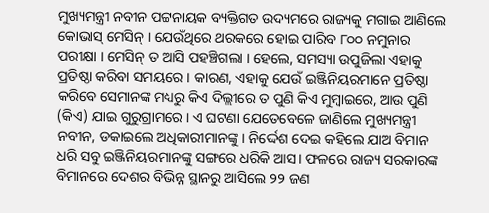ମୁଖ୍ୟମନ୍ତ୍ରୀ ନବୀନ ପଟ୍ଟନାୟକ ବ୍ୟକ୍ତିଗତ ଉଦ୍ୟମରେ ରାଜ୍ୟକୁ ମଗାଇ ଆଣିଲେ କୋଭାସ୍ ମେସିନ୍ । ଯେଉଁଥିରେ ଥରକରେ ହୋଇ ପାରିବ ୮୦୦ ନମୁନାର ପରୀକ୍ଷା । ମେସିନ୍ ତ ଆସି ପହଞ୍ଚିଗଲା । ହେଲେ, ସମସ୍ୟା ଉପୁଜିଲା ଏହାକୁ ପ୍ରତିଷ୍ଠା କରିବା ସମୟରେ । କାରଣ, ଏହାକୁ ଯେଉଁ ଇଞ୍ଜିନିୟରମାନେ ପ୍ରତିଷ୍ଠା କରିବେ ସେମାନଙ୍କ ମଧ୍ୟରୁ କିଏ ଦିଲ୍ଲୀରେ ତ ପୁଣି କିଏ ମୁମ୍ବାଇରେ, ଆଉ ପୁଣି (କିଏ) ଯାଇ ଗୁରୁଗ୍ରାମରେ। ଏ ଘଟଣା ଯେତେବେଳେ ଜାଣିଲେ ମୁଖ୍ୟମନ୍ତ୍ରୀ ନବୀନ, ଡକାଇଲେ ଅଧିକାରୀମାନଙ୍କୁ। ନିର୍ଦ୍ଦେଶ ଦେଇ କହିଲେ ଯାଅ ବିମାନ ଧରି ସବୁ ଇଞ୍ଜିନିୟରମାନଙ୍କୁ ସଙ୍ଗରେ ଧରିକି ଆସ। ଫଳରେ ରାଜ୍ୟ ସରକାରଙ୍କ ବିମାନରେ ଦେଶର ବିଭିନ୍ନ ସ୍ଥାନରୁ ଆସିଲେ ୨୨ ଜଣ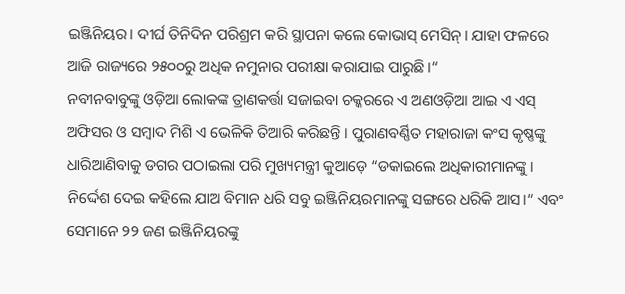ଇଞ୍ଜିନିୟର। ଦୀର୍ଘ ତିନିଦିନ ପରିଶ୍ରମ କରି ସ୍ଥାପନା କଲେ କୋଭାସ୍ ମେସିନ୍। ଯାହା ଫଳରେ ଆଜି ରାଜ୍ୟରେ ୨୫୦୦ରୁ ଅଧିକ ନମୁନାର ପରୀକ୍ଷା କରାଯାଇ ପାରୁଛି ।“
ନବୀନବାବୁଙ୍କୁ ଓଡ଼ିଆ ଲୋକଙ୍କ ତ୍ରାଣକର୍ତ୍ତା ସଜାଇବା ଚକ୍କରରେ ଏ ଅଣଓଡ଼ିଆ ଆଇ ଏ ଏସ୍ ଅଫିସର ଓ ସମ୍ବାଦ ମିଶି ଏ ଭେଳିକି ତିଆରି କରିଛନ୍ତି । ପୁରାଣବର୍ଣ୍ଣିତ ମହାରାଜା କଂସ କୃଷ୍ଣଙ୍କୁ ଧାରିଆଣିବାକୁ ଡଗର ପଠାଇଲା ପରି ମୁଖ୍ୟମନ୍ତ୍ରୀ କୁଆଡ଼େ “ଡକାଇଲେ ଅଧିକାରୀମାନଙ୍କୁ । ନିର୍ଦ୍ଦେଶ ଦେଇ କହିଲେ ଯାଅ ବିମାନ ଧରି ସବୁ ଇଞ୍ଜିନିୟରମାନଙ୍କୁ ସଙ୍ଗରେ ଧରିକି ଆସ।“ ଏବଂ ସେମାନେ ୨୨ ଜଣ ଇଞ୍ଜିନିୟରଙ୍କୁ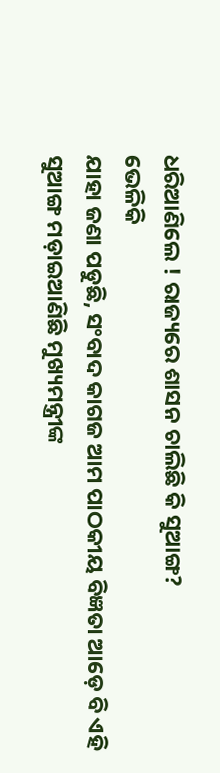ଧରିଆଣିଲେ ! ରାଜ୍ୟରେ ଶାସନ ଚାଲିଛି କି ସୁଆଙ୍ଗ?
ଭେଳିକି
ଯାହା ଜଣା ପଡୁଛି, ସଂବାଦ କାଗଜ ଆମ ପାଠକୀୟ ବିଜ୍ଞତା ଆଡ଼େ ବି ଏହି ସୁଆଙ୍ଗ ମଡ଼ାଇଆଣିଛି ମୁଖ୍ୟମନ୍ତ୍ରୀଙ୍କ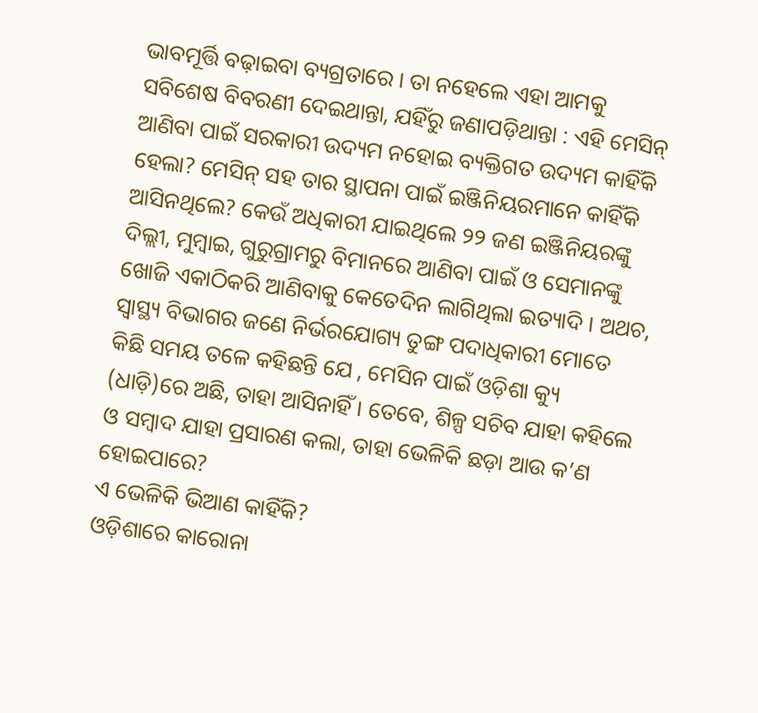ଭାବମୂର୍ତ୍ତି ବଢ଼ାଇବା ବ୍ୟଗ୍ରତାରେ । ତା ନହେଲେ ଏହା ଆମକୁ ସବିଶେଷ ବିବରଣୀ ଦେଇଥାନ୍ତା, ଯହିଁରୁ ଜଣାପଡ଼ିଥାନ୍ତା : ଏହି ମେସିନ୍ ଆଣିବା ପାଇଁ ସରକାରୀ ଉଦ୍ୟମ ନହୋଇ ବ୍ୟକ୍ତିଗତ ଉଦ୍ୟମ କାହିଁକି ହେଲା? ମେସିନ୍ ସହ ତାର ସ୍ଥାପନା ପାଇଁ ଇଞ୍ଜିନିୟରମାନେ କାହିଁକି ଆସିନଥିଲେ? କେଉଁ ଅଧିକାରୀ ଯାଇଥିଲେ ୨୨ ଜଣ ଇଞ୍ଜିନିୟରଙ୍କୁ ଦିଲ୍ଲୀ, ମୁମ୍ବାଇ, ଗୁରୁଗ୍ରାମରୁ ବିମାନରେ ଆଣିବା ପାଇଁ ଓ ସେମାନଙ୍କୁ ଖୋଜି ଏକାଠିକରି ଆଣିବାକୁ କେତେଦିନ ଲାଗିଥିଲା ଇତ୍ୟାଦି । ଅଥଚ, ସ୍ୱାସ୍ଥ୍ୟ ବିଭାଗର ଜଣେ ନିର୍ଭରଯୋଗ୍ୟ ତୁଙ୍ଗ ପଦାଧିକାରୀ ମୋତେ କିଛି ସମୟ ତଳେ କହିଛନ୍ତି ଯେ , ମେସିନ ପାଇଁ ଓଡ଼ିଶା କ୍ୟୁ (ଧାଡ଼ି)ରେ ଅଛି, ତାହା ଆସିନାହିଁ । ତେବେ, ଶିଳ୍ପ ସଚିବ ଯାହା କହିଲେ ଓ ସମ୍ବାଦ ଯାହା ପ୍ରସାରଣ କଲା, ତାହା ଭେଳିକି ଛଡ଼ା ଆଉ କ’ଣ ହୋଇପାରେ?
ଏ ଭେଳିକି ଭିଆଣ କାହିଁକି?
ଓଡ଼ିଶାରେ କାରୋନା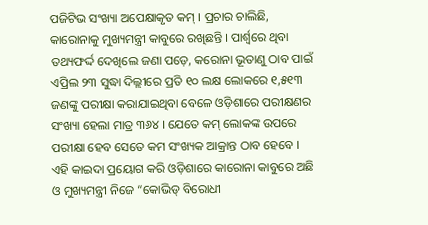ପଜିଟିଭ ସଂଖ୍ୟା ଅପେକ୍ଷାକୃତ କମ୍ । ପ୍ରଚାର ଚାଲିଛି, କାରୋନାକୁ ମୁଖ୍ୟମନ୍ତ୍ରୀ କାବୁରେ ରଖିଛନ୍ତି । ପାର୍ଶ୍ଵରେ ଥିବା ତଥ୍ୟଫର୍ଦ୍ଦ ଦେଖିଲେ ଜଣା ପଡ଼େ, କରୋନା ଭୂତାଣୁ ଠାବ ପାଇଁ ଏପ୍ରିଲ ୨୩ ସୁଦ୍ଧା ଦିଲ୍ଲୀରେ ପ୍ରତି ୧୦ ଲକ୍ଷ ଲୋକରେ ୧,୫୧୩ ଜଣଙ୍କୁ ପରୀକ୍ଷା କରାଯାଇଥିବା ବେଳେ ଓଡ଼ିଶାରେ ପରୀକ୍ଷଣର ସଂଖ୍ୟା ହେଲା ମାତ୍ର ୩୬୪ । ଯେତେ କମ୍ ଲୋକଙ୍କ ଉପରେ ପରୀକ୍ଷା ହେବ ସେତେ କମ ସଂଖ୍ୟକ ଆକ୍ରାନ୍ତ ଠାବ ହେବେ । ଏହି କାଇଦା ପ୍ରୟୋଗ କରି ଓଡ଼ିଶାରେ କାରୋନା କାବୁରେ ଅଛି ଓ ମୁଖ୍ୟମନ୍ତ୍ରୀ ନିଜେ “କୋଭିଡ୍ ବିରୋଧୀ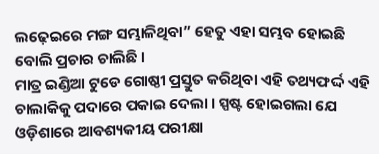ଲଢ଼େଇରେ ମଙ୍ଗ ସମ୍ଭାଳିଥିବା” ହେତୁ ଏହା ସମ୍ଭବ ହୋଇଛି ବୋଲି ପ୍ରଚାର ଚାଲିଛି ।
ମାତ୍ର ଇଣ୍ଡିଆ ଟୁଡେ ଗୋଷ୍ଠୀ ପ୍ରସ୍ତୁତ କରିଥିବା ଏହି ତଥ୍ୟଫର୍ଦ୍ଦ ଏହି ଚାଲାକିକୁ ପଦାରେ ପକାଇ ଦେଲା । ସ୍ପଷ୍ଟ ହୋଇଗଲା ଯେ ଓଡ଼ିଶାରେ ଆବଶ୍ୟକୀୟ ପରୀକ୍ଷା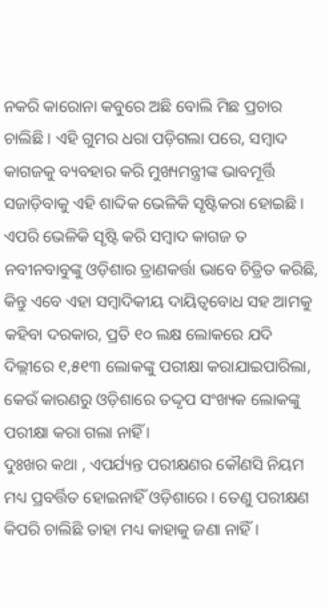ନକରି କାରୋନା କବୁରେ ଅଛି ବୋଲି ମିଛ ପ୍ରଚାର ଚାଲିଛି । ଏହି ଗୁମର ଧରା ପଡ଼ିଗଲା ପରେ, ସମ୍ବାଦ କାଗଜକୁ ବ୍ୟବହାର କରି ମୁଖ୍ୟମନ୍ତ୍ରୀଙ୍କ ଭାବମୂର୍ତ୍ତି ସଜାଡ଼ିବାକୁ ଏହି ଶାବ୍ଦିକ ଭେଳିକି ସୃଷ୍ଟିକରା ହୋଇଛି ।
ଏପରି ଭେଳିକି ସୃଷ୍ଟି କରି ସମ୍ବାଦ କାଗଜ ତ ନବୀନବାବୁଙ୍କୁ ଓଡ଼ିଶାର ତ୍ରାଣକର୍ତ୍ତା ଭାବେ ଚିତ୍ରିତ କରିଛି, କିନ୍ତୁ ଏବେ ଏହା ସମ୍ବାଦିକୀୟ ଦାୟିତ୍ଵବୋଧ ସହ ଆମକୁ କହିବା ଦରକାର, ପ୍ରତି ୧୦ ଲକ୍ଷ ଲୋକରେ ଯଦି ଦିଲ୍ଲୀରେ ୧,୫୧୩ ଲୋକଙ୍କୁ ପରୀକ୍ଷା କରାଯାଇପାରିଲା, କେଉଁ କାରଣରୁ ଓଡ଼ିଶାରେ ତଦ୍ଦୃପ ସଂଖ୍ୟକ ଲୋକଙ୍କୁ ପରୀକ୍ଷା କରା ଗଲା ନାହିଁ ।
ଦୁଃଖର କଥା , ଏପର୍ଯ୍ୟନ୍ତ ପରୀକ୍ଷଣର କୌଣସି ନିୟମ ମଧ୍ୟ ପ୍ରବର୍ତ୍ତିତ ହୋଇନାହିଁ ଓଡ଼ିଶାରେ । ତେଣୁ ପରୀକ୍ଷଣ କିପରି ଚାଲିଛି ତାହା ମଧ୍ୟ କାହାକୁ ଜଣା ନାହିଁ ।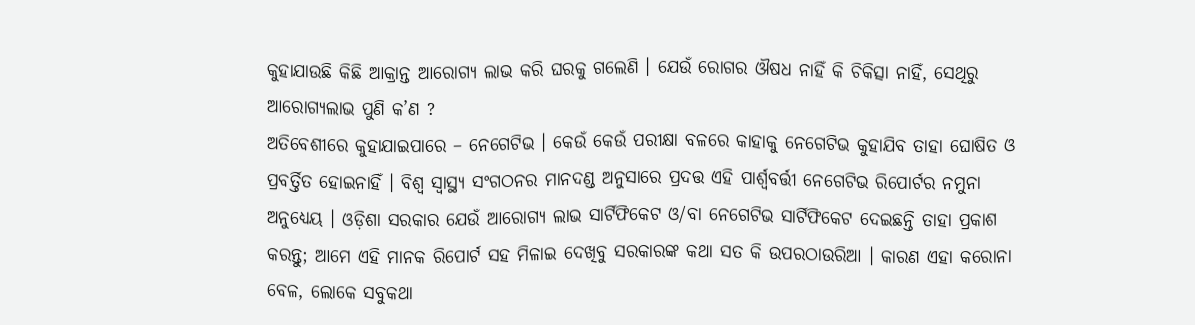କୁହାଯାଉଛି କିଛି ଆକ୍ରାନ୍ତ ଆରୋଗ୍ୟ ଲାଭ କରି ଘରକୁ ଗଲେଣି । ଯେଉଁ ରୋଗର ଔଷଧ ନାହିଁ କି ଚିକିତ୍ସା ନାହିଁ, ସେଥିରୁ ଆରୋଗ୍ୟଲାଭ ପୁଣି କ’ଣ ?
ଅତିବେଶୀରେ କୁହାଯାଇପାରେ – ନେଗେଟିଭ । କେଉଁ କେଉଁ ପରୀକ୍ଷା ବଳରେ କାହାକୁ ନେଗେଟିଭ କୁହାଯିବ ତାହା ଘୋଷିତ ଓ ପ୍ରବର୍ତ୍ତିତ ହୋଇନାହିଁ । ବିଶ୍ଵ ସ୍ୱାସ୍ଥ୍ୟ ସଂଗଠନର ମାନଦଣ୍ଡ ଅନୁସାରେ ପ୍ରଦତ୍ତ ଏହି ପାର୍ଶ୍ଵବର୍ତ୍ତୀ ନେଗେଟିଭ ରିପୋର୍ଟର ନମୁନା ଅନୁଧ୍ୟେୟ । ଓଡ଼ିଶା ସରକାର ଯେଉଁ ଆରୋଗ୍ୟ ଲାଭ ସାର୍ଟିଫିକେଟ ଓ/ବା ନେଗେଟିଭ ସାର୍ଟିଫିକେଟ ଦେଇଛନ୍ତି ତାହା ପ୍ରକାଶ କରନ୍ତୁ; ଆମେ ଏହି ମାନକ ରିପୋର୍ଟ ସହ ମିଳାଇ ଦେଖିବୁ ସରକାରଙ୍କ କଥା ସତ କି ଉପରଠାଉରିଆ । କାରଣ ଏହା କରୋନା ବେଳ, ଲୋକେ ସବୁକଥା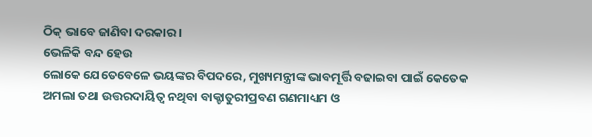ଠିକ୍ ଭାବେ ଜାଣିବା ଦରକାର ।
ଭେଳିକି ବନ୍ଦ ହେଉ
ଲୋକେ ଯେତେବେଳେ ଭୟଙ୍କର ବିପଦରେ, ମୁଖ୍ୟମନ୍ତ୍ରୀଙ୍କ ଭାବମୂର୍ତ୍ତି ବଢାଇବା ପାଇଁ କେତେକ ଅମଲା ତଥା ଉତ୍ତରଦାୟିତ୍ଵ ନଥିବା ବାକ୍ଚାତୁରୀପ୍ରବଣ ଗଣମାଧ୍ୟମ ଓ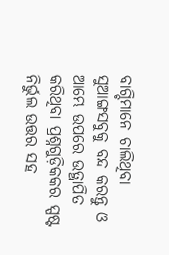ବାଗ୍ଚିମାନେ ଚାଲିଥିବା ସୁଆଙ୍ଗସବୁକୁ ବନ୍ଦ କରନ୍ତୁ ଓ ଆମ୍ଭେ ଉପରେ ଉତ୍ଥାପିତ କରିଥିବା ପ୍ରଶ୍ନଗୁଡ଼ିକକର ସ୍ପଷ୍ଟ ନିର୍ଭୁଲ ଉତ୍ତର ସହ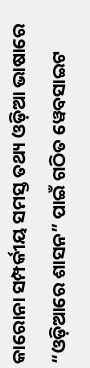କାରୋନା ସମ୍ପର୍କୀୟ ସମସ୍ତ ତଥ୍ୟ ଓଡ଼ିଆ ଭାଷାରେ “ଓଡ଼ିଆରେ ଶାସନ” ପାଇଁ ଗଠିତ ୱେବସାଇଟ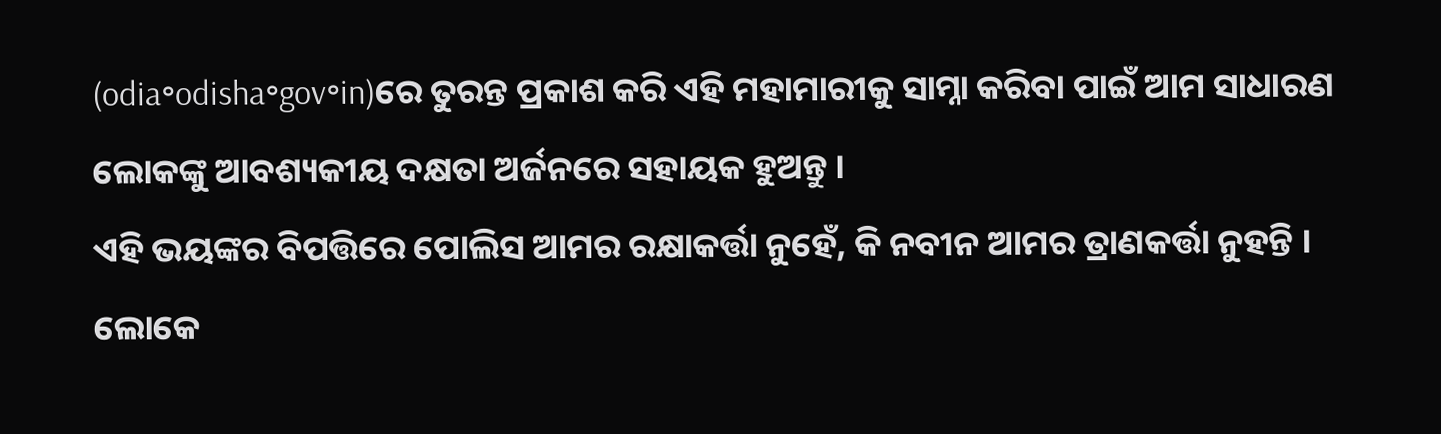(odia॰odisha॰gov॰in)ରେ ତୁରନ୍ତ ପ୍ରକାଶ କରି ଏହି ମହାମାରୀକୁ ସାମ୍ନା କରିବା ପାଇଁ ଆମ ସାଧାରଣ ଲୋକଙ୍କୁ ଆବଶ୍ୟକୀୟ ଦକ୍ଷତା ଅର୍ଜନରେ ସହାୟକ ହୁଅନ୍ତୁ ।
ଏହି ଭୟଙ୍କର ବିପତ୍ତିରେ ପୋଲିସ ଆମର ରକ୍ଷାକର୍ତ୍ତା ନୁହେଁ, କି ନବୀନ ଆମର ତ୍ରାଣକର୍ତ୍ତା ନୁହନ୍ତି ।
ଲୋକେ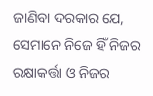ଜାଣିବା ଦରକାର ଯେ, ସେମାନେ ନିଜେ ହିଁ ନିଜର ରକ୍ଷାକର୍ତ୍ତା ଓ ନିଜର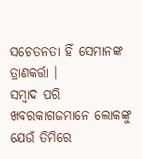ସଚେତନତା ହିଁ ସେମାନଙ୍କ ତ୍ରାଣକର୍ତ୍ତା ।
ସମ୍ବାଦ ପରି ଖବରକାଗଜମାନେ ଲୋକଙ୍କୁ ଯେଉଁ ତିମିରେ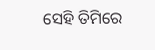ସେହି ତିମିରେ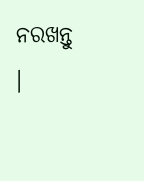ନରଖନ୍ତୁ ।